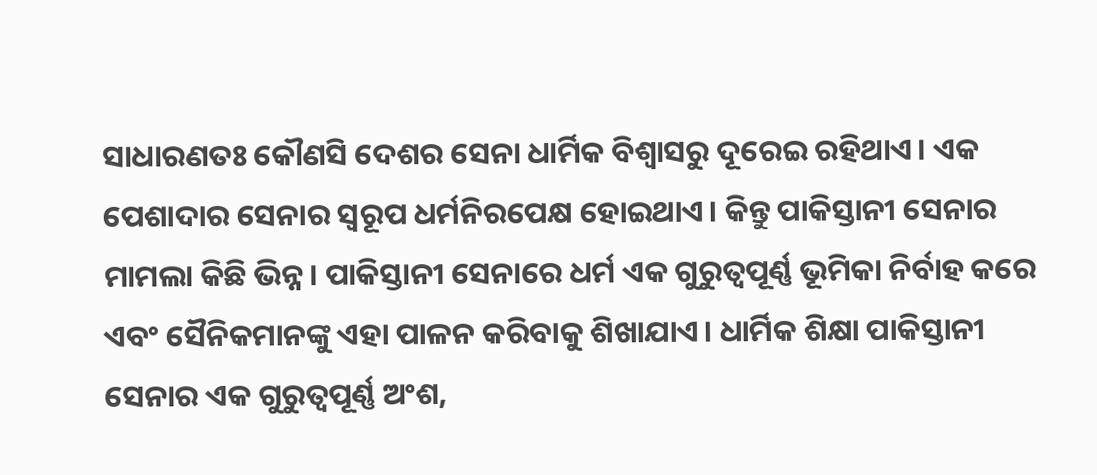ସାଧାରଣତଃ କୌଣସି ଦେଶର ସେନା ଧାର୍ମିକ ବିଶ୍ୱାସରୁ ଦୂରେଇ ରହିଥାଏ। ଏକ ପେଶାଦାର ସେନାର ସ୍ୱରୂପ ଧର୍ମନିରପେକ୍ଷ ହୋଇଥାଏ। କିନ୍ତୁ ପାକିସ୍ତାନୀ ସେନାର ମାମଲା କିଛି ଭିନ୍ନ। ପାକିସ୍ତାନୀ ସେନାରେ ଧର୍ମ ଏକ ଗୁରୁତ୍ୱପୂର୍ଣ୍ଣ ଭୂମିକା ନିର୍ବାହ କରେ ଏବଂ ସୈନିକମାନଙ୍କୁ ଏହା ପାଳନ କରିବାକୁ ଶିଖାଯାଏ। ଧାର୍ମିକ ଶିକ୍ଷା ପାକିସ୍ତାନୀ ସେନାର ଏକ ଗୁରୁତ୍ୱପୂର୍ଣ୍ଣ ଅଂଶ,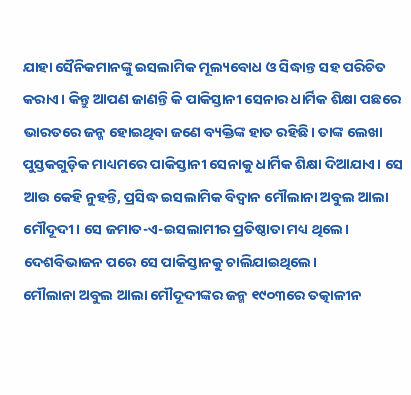ଯାହା ସୈନିକମାନଙ୍କୁ ଇସଲାମିକ ମୂଲ୍ୟବୋଧ ଓ ସିଦ୍ଧାନ୍ତ ସହ ପରିଚିତ କରାଏ। କିନ୍ତୁ ଆପଣ ଜାଣନ୍ତି କି ପାକିସ୍ତାନୀ ସେନାର ଧାର୍ମିକ ଶିକ୍ଷା ପଛରେ ଭାରତରେ ଜନ୍ମ ହୋଇଥିବା ଜଣେ ବ୍ୟକ୍ତିଙ୍କ ହାତ ରହିଛି। ତାଙ୍କ ଲେଖା ପୁସ୍ତକଗୁଡ଼ିକ ମାଧ୍ୟମରେ ପାକିସ୍ତାନୀ ସେନାକୁ ଧାର୍ମିକ ଶିକ୍ଷା ଦିଆଯାଏ। ସେ ଆଉ କେହି ନୁହନ୍ତି, ପ୍ରସିଦ୍ଧ ଇସଲାମିକ ବିଦ୍ୱାନ ମୌଲାନା ଅବୁଲ ଆଲା ମୌଦୂଦୀ। ସେ ଜମାତ-ଏ-ଇସଲାମୀର ପ୍ରତିଷ୍ଠାତା ମଧ୍ୟ ଥିଲେ। ଦେଶବିଭାଜନ ପରେ ସେ ପାକିସ୍ତାନକୁ ଚାଲିଯାଇଥିଲେ।
ମୌଲାନା ଅବୁଲ ଆଲା ମୌଦୂଦୀଙ୍କର ଜନ୍ମ ୧୯୦୩ରେ ତତ୍କାଳୀନ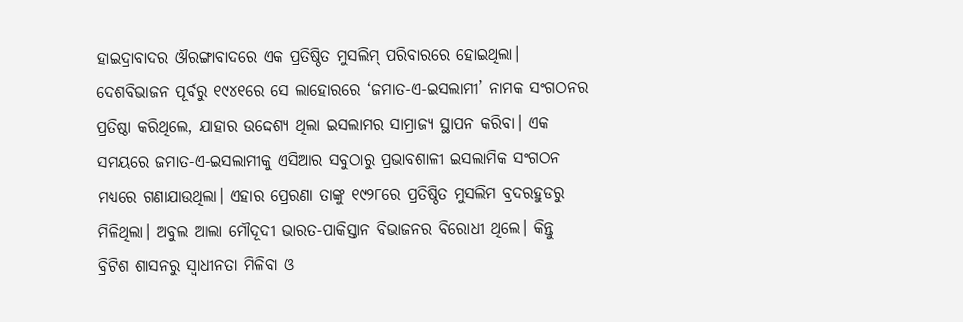ହାଇଦ୍ରାବାଦର ଔରଙ୍ଗାବାଦରେ ଏକ ପ୍ରତିଷ୍ଠିତ ମୁସଲିମ୍ ପରିବାରରେ ହୋଇଥିଲା। ଦେଶବିଭାଜନ ପୂର୍ବରୁ ୧୯୪୧ରେ ସେ ଲାହୋରରେ ‘ଜମାତ-ଏ-ଇସଲାମୀ’ ନାମକ ସଂଗଠନର ପ୍ରତିଷ୍ଠା କରିଥିଲେ, ଯାହାର ଉଦ୍ଦେଶ୍ୟ ଥିଲା ଇସଲାମର ସାମ୍ରାଜ୍ୟ ସ୍ଥାପନ କରିବା। ଏକ ସମୟରେ ଜମାତ-ଏ-ଇସଲାମୀକୁ ଏସିଆର ସବୁଠାରୁ ପ୍ରଭାବଶାଳୀ ଇସଲାମିକ ସଂଗଠନ ମଧ୍ୟରେ ଗଣାଯାଉଥିଲା। ଏହାର ପ୍ରେରଣା ତାଙ୍କୁ ୧୯୨୮ରେ ପ୍ରତିଷ୍ଠିତ ମୁସଲିମ ବ୍ରଦରହୁଡରୁ ମିଳିଥିଲା। ଅବୁଲ ଆଲା ମୌଦୂଦୀ ଭାରତ-ପାକିସ୍ତାନ ବିଭାଜନର ବିରୋଧୀ ଥିଲେ। କିନ୍ତୁ ବ୍ରିଟିଶ ଶାସନରୁ ସ୍ୱାଧୀନତା ମିଳିବା ଓ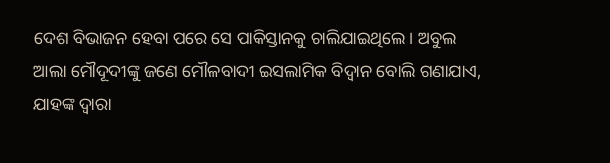ଦେଶ ବିଭାଜନ ହେବା ପରେ ସେ ପାକିସ୍ତାନକୁ ଚାଲିଯାଇଥିଲେ। ଅବୁଲ ଆଲା ମୌଦୂଦୀଙ୍କୁ ଜଣେ ମୌଳବାଦୀ ଇସଲାମିକ ବିଦ୍ୱାନ ବୋଲି ଗଣାଯାଏ, ଯାହଙ୍କ ଦ୍ୱାରା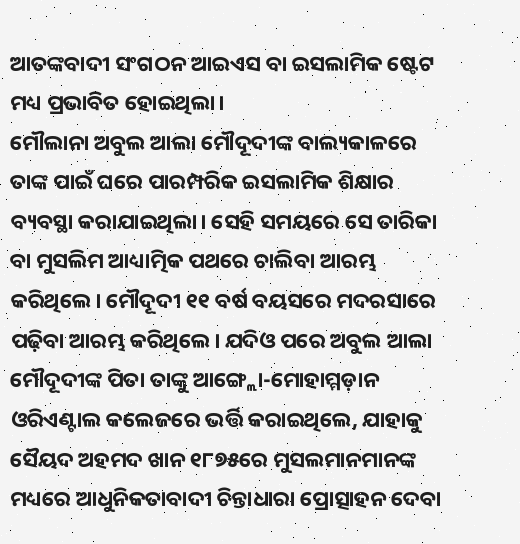ଆତଙ୍କବାଦୀ ସଂଗଠନ ଆଇଏସ ବା ଇସଲାମିକ ଷ୍ଟେଟ ମଧ୍ୟ ପ୍ରଭାବିତ ହୋଇଥିଲା।
ମୌଲାନା ଅବୁଲ ଆଲା ମୌଦୂଦୀଙ୍କ ବାଲ୍ୟକାଳରେ ତାଙ୍କ ପାଇଁ ଘରେ ପାରମ୍ପରିକ ଇସଲାମିକ ଶିକ୍ଷାର ବ୍ୟବସ୍ଥା କରାଯାଇଥିଲା। ସେହି ସମୟରେ ସେ ତାରିକା ବା ମୁସଲିମ ଆଧ୍ୟାତ୍ମିକ ପଥରେ ଚାଲିବା ଆରମ୍ଭ କରିଥିଲେ। ମୌଦୂଦୀ ୧୧ ବର୍ଷ ବୟସରେ ମଦରସାରେ ପଢ଼ିବା ଆରମ୍ଭ କରିଥିଲେ। ଯଦିଓ ପରେ ଅବୁଲ ଆଲା ମୌଦୂଦୀଙ୍କ ପିତା ତାଙ୍କୁ ଆଙ୍ଗ୍ଲୋ-ମୋହାମ୍ମଡ଼ାନ ଓରିଏଣ୍ଟାଲ କଲେଜରେ ଭର୍ତ୍ତି କରାଇଥିଲେ, ଯାହାକୁ ସୈୟଦ ଅହମଦ ଖାନ ୧୮୭୫ରେ ମୁସଲମାନମାନଙ୍କ ମଧ୍ୟରେ ଆଧୁନିକତାବାଦୀ ଚିନ୍ତାଧାରା ପ୍ରୋତ୍ସାହନ ଦେବା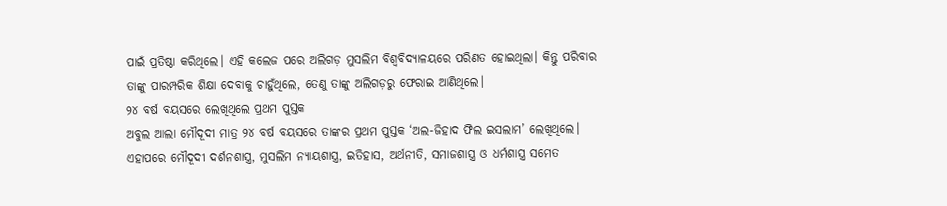ପାଇଁ ପ୍ରତିଷ୍ଠା କରିଥିଲେ। ଏହି କଲେଜ ପରେ ଅଲିଗଡ଼ ମୁସଲିମ ବିଶ୍ୱବିଦ୍ୟାଳୟରେ ପରିଣତ ହୋଇଥିଲା। କିନ୍ତୁ ପରିବାର ତାଙ୍କୁ ପାରମ୍ପରିକ ଶିକ୍ଷା ଦେବାକୁ ଚାହୁଁଥିଲେ, ତେଣୁ ତାଙ୍କୁ ଅଲିଗଡ଼ରୁ ଫେରାଇ ଆଣିଥିଲେ।
୨୪ ବର୍ଷ ବୟସରେ ଲେଖିଥିଲେ ପ୍ରଥମ ପୁସ୍ତକ
ଅବୁଲ ଆଲା ମୌଦୂଦୀ ମାତ୍ର ୨୪ ବର୍ଷ ବୟସରେ ତାଙ୍କର ପ୍ରଥମ ପୁସ୍ତକ ‘ଅଲ-ଜିହାଦ ଫିଲ ଇସଲାମ’ ଲେଖିଥିଲେ। ଏହାପରେ ମୌଦୂଦୀ ଦର୍ଶନଶାସ୍ତ୍ର, ମୁସଲିମ ନ୍ୟାୟଶାସ୍ତ୍ର, ଇତିହାସ, ଅର୍ଥନୀତି, ସମାଜଶାସ୍ତ୍ର ଓ ଧର୍ମଶାସ୍ତ୍ର ସମେତ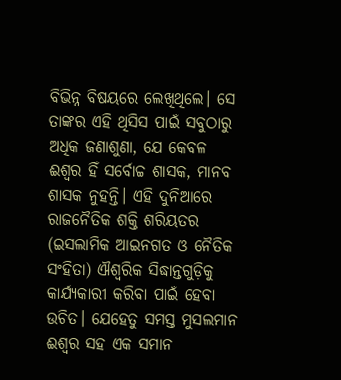ବିଭିନ୍ନ ବିଷୟରେ ଲେଖିଥିଲେ। ସେ ତାଙ୍କର ଏହି ଥିସିସ ପାଇଁ ସବୁଠାରୁ ଅଧିକ ଜଣାଶୁଣା, ଯେ କେବଳ ଈଶ୍ୱର ହିଁ ସର୍ବୋଚ୍ଚ ଶାସକ, ମାନବ ଶାସକ ନୁହନ୍ତି। ଏହି ଦୁନିଆରେ ରାଜନୈତିକ ଶକ୍ତି ଶରିୟତର (ଇସଲାମିକ ଆଇନଗତ ଓ ନୈତିକ ସଂହିତା) ଐଶ୍ୱରିକ ସିଦ୍ଧାନ୍ତଗୁଡ଼ିକୁ କାର୍ଯ୍ୟକାରୀ କରିବା ପାଇଁ ହେବା ଉଚିତ। ଯେହେତୁ ସମସ୍ତ ମୁସଲମାନ ଈଶ୍ୱର ସହ ଏକ ସମାନ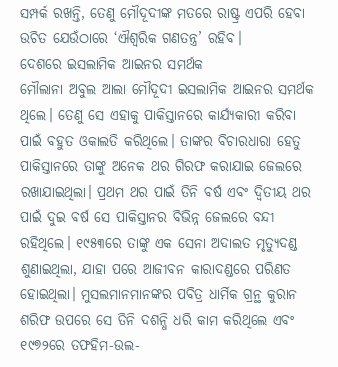ସମ୍ପର୍କ ରଖନ୍ତି, ତେଣୁ ମୌଦୂଦୀଙ୍କ ମତରେ ରାଷ୍ଟ୍ର ଏପରି ହେବା ଉଚିତ ଯେଉଁଠାରେ ‘ଐଶ୍ୱରିକ ଗଣତନ୍ତ୍ର’ ରହିବ।
ଦେଶରେ ଇସଲାମିକ ଆଇନର ସମର୍ଥକ
ମୌଲାନା ଅବୁଲ ଆଲା ମୌଦୂଦୀ ଇସଲାମିକ ଆଇନର ସମର୍ଥକ ଥିଲେ। ତେଣୁ ସେ ଏହାକୁ ପାକିସ୍ତାନରେ କାର୍ଯ୍ୟକାରୀ କରିବା ପାଇଁ ବହୁତ ଓକାଲତି କରିଥିଲେ। ତାଙ୍କର ବିଚାରଧାରା ହେତୁ ପାକିସ୍ତାନରେ ତାଙ୍କୁ ଅନେକ ଥର ଗିରଫ କରାଯାଇ ଜେଲରେ ରଖାଯାଇଥିଲା। ପ୍ରଥମ ଥର ପାଇଁ ତିନି ବର୍ଷ ଏବଂ ଦ୍ୱିତୀୟ ଥର ପାଇଁ ଦୁଇ ବର୍ଷ ସେ ପାକିସ୍ତାନର ବିଭିନ୍ନ ଜେଲରେ ବନ୍ଦୀ ରହିଥିଲେ। ୧୯୫୩ରେ ତାଙ୍କୁ ଏକ ସେନା ଅଦାଲତ ମୃତ୍ୟୁଦଣ୍ଡ ଶୁଣାଇଥିଲା, ଯାହା ପରେ ଆଜୀବନ କାରାଦଣ୍ଡରେ ପରିଣତ ହୋଇଥିଲା। ମୁସଲମାନମାନଙ୍କର ପବିତ୍ର ଧାର୍ମିକ ଗ୍ରନ୍ଥ କୁରାନ ଶରିଫ ଉପରେ ସେ ତିନି ଦଶନ୍ଧି ଧରି କାମ କରିଥିଲେ ଏବଂ ୧୯୭୨ରେ ତଫହିମ-ଉଲ-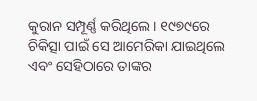କୁରାନ ସମ୍ପୂର୍ଣ୍ଣ କରିଥିଲେ। ୧୯୭୯ରେ ଚିକିତ୍ସା ପାଇଁ ସେ ଆମେରିକା ଯାଇଥିଲେ ଏବଂ ସେହିଠାରେ ତାଙ୍କର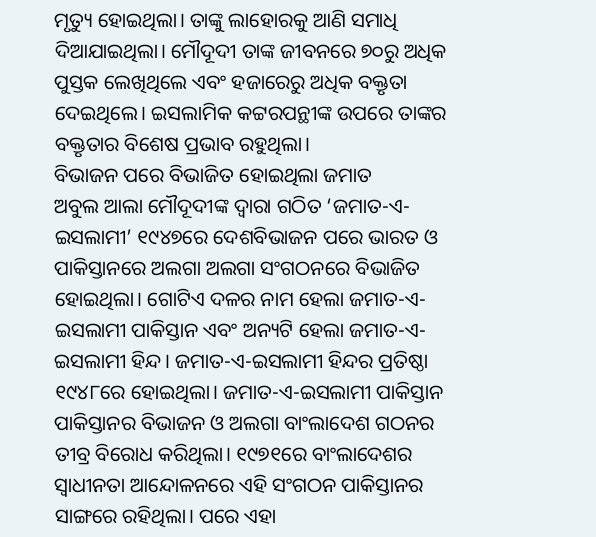ମୃତ୍ୟୁ ହୋଇଥିଲା। ତାଙ୍କୁ ଲାହୋରକୁ ଆଣି ସମାଧି ଦିଆଯାଇଥିଲା। ମୌଦୂଦୀ ତାଙ୍କ ଜୀବନରେ ୭୦ରୁ ଅଧିକ ପୁସ୍ତକ ଲେଖିଥିଲେ ଏବଂ ହଜାରେରୁ ଅଧିକ ବକ୍ତୃତା ଦେଇଥିଲେ। ଇସଲାମିକ କଟ୍ଟରପନ୍ଥୀଙ୍କ ଉପରେ ତାଙ୍କର ବକ୍ତୃତାର ବିଶେଷ ପ୍ରଭାବ ରହୁଥିଲା।
ବିଭାଜନ ପରେ ବିଭାଜିତ ହୋଇଥିଲା ଜମାତ
ଅବୁଲ ଆଲା ମୌଦୂଦୀଙ୍କ ଦ୍ୱାରା ଗଠିତ ‘ଜମାତ-ଏ-ଇସଲାମୀ’ ୧୯୪୭ରେ ଦେଶବିଭାଜନ ପରେ ଭାରତ ଓ ପାକିସ୍ତାନରେ ଅଲଗା ଅଲଗା ସଂଗଠନରେ ବିଭାଜିତ ହୋଇଥିଲା। ଗୋଟିଏ ଦଳର ନାମ ହେଲା ଜମାତ-ଏ-ଇସଲାମୀ ପାକିସ୍ତାନ ଏବଂ ଅନ୍ୟଟି ହେଲା ଜମାତ-ଏ-ଇସଲାମୀ ହିନ୍ଦ। ଜମାତ-ଏ-ଇସଲାମୀ ହିନ୍ଦର ପ୍ରତିଷ୍ଠା ୧୯୪୮ରେ ହୋଇଥିଲା। ଜମାତ-ଏ-ଇସଲାମୀ ପାକିସ୍ତାନ ପାକିସ୍ତାନର ବିଭାଜନ ଓ ଅଲଗା ବାଂଲାଦେଶ ଗଠନର ତୀବ୍ର ବିରୋଧ କରିଥିଲା। ୧୯୭୧ରେ ବାଂଲାଦେଶର ସ୍ୱାଧୀନତା ଆନ୍ଦୋଳନରେ ଏହି ସଂଗଠନ ପାକିସ୍ତାନର ସାଙ୍ଗରେ ରହିଥିଲା। ପରେ ଏହା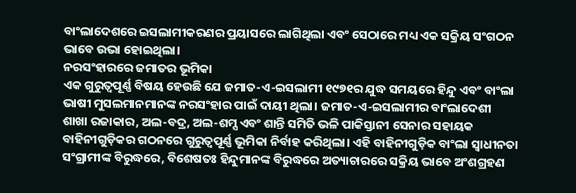ବାଂଲାଦେଶରେ ଇସଲାମୀକରଣର ପ୍ରୟାସରେ ଲାଗିଥିଲା ଏବଂ ସେଠାରେ ମଧ୍ୟ ଏକ ସକ୍ରିୟ ସଂଗଠନ ଭାବେ ଉଭା ହୋଇଥିଲା।
ନରସଂହାରରେ ଜମାତର ଭୂମିକା
ଏକ ଗୁରୁତ୍ୱପୂର୍ଣ୍ଣ ବିଷୟ ହେଉଛି ଯେ ଜମାତ-ଏ-ଇସଲାମୀ ୧୯୭୧ର ଯୁଦ୍ଧ ସମୟରେ ହିନ୍ଦୁ ଏବଂ ବାଂଲା ଭାଷୀ ମୁସଲମାନମାନଙ୍କ ନରସଂହାର ପାଇଁ ଦାୟୀ ଥିଲା। ଜମାତ-ଏ-ଇସଲାମୀର ବାଂଲାଦେଶୀ ଶାଖା ରଜାକାର, ଅଲ-ବଦ୍ର, ଅଲ-ଶମ୍ସ ଏବଂ ଶାନ୍ତି ସମିତି ଭଳି ପାକିସ୍ତାନୀ ସେନାର ସହାୟକ ବାହିନୀଗୁଡ଼ିକର ଗଠନରେ ଗୁରୁତ୍ୱପୂର୍ଣ୍ଣ ଭୂମିକା ନିର୍ବାହ କରିଥିଲା। ଏହି ବାହିନୀଗୁଡ଼ିକ ବାଂଲା ସ୍ୱାଧୀନତା ସଂଗ୍ରାମୀଙ୍କ ବିରୁଦ୍ଧରେ, ବିଶେଷତଃ ହିନ୍ଦୁମାନଙ୍କ ବିରୁଦ୍ଧରେ ଅତ୍ୟାଚାରରେ ସକ୍ରିୟ ଭାବେ ଅଂଶଗ୍ରହଣ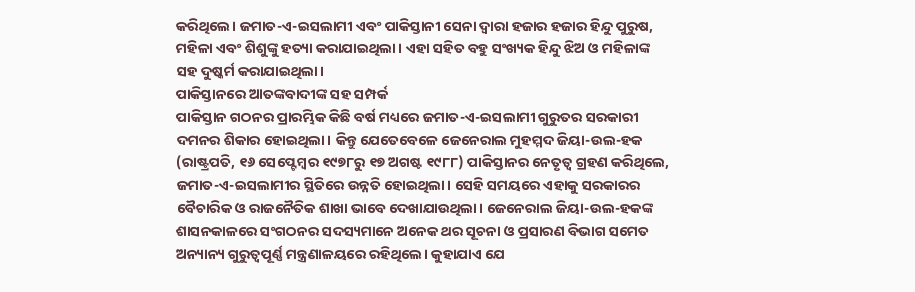କରିଥିଲେ। ଜମାତ-ଏ-ଇସଲାମୀ ଏବଂ ପାକିସ୍ତାନୀ ସେନା ଦ୍ୱାରା ହଜାର ହଜାର ହିନ୍ଦୁ ପୁରୁଷ, ମହିଳା ଏବଂ ଶିଶୁଙ୍କୁ ହତ୍ୟା କରାଯାଇଥିଲା। ଏହା ସହିତ ବହୁ ସଂଖ୍ୟକ ହିନ୍ଦୁ ଝିଅ ଓ ମହିଳାଙ୍କ ସହ ଦୁଷ୍କର୍ମ କରାଯାଇଥିଲା।
ପାକିସ୍ତାନରେ ଆତଙ୍କବାଦୀଙ୍କ ସହ ସମ୍ପର୍କ
ପାକିସ୍ତାନ ଗଠନର ପ୍ରାରମ୍ଭିକ କିଛି ବର୍ଷ ମଧ୍ୟରେ ଜମାତ-ଏ-ଇସଲାମୀ ଗୁରୁତର ସରକାରୀ ଦମନର ଶିକାର ହୋଇଥିଲା। କିନ୍ତୁ ଯେତେବେଳେ ଜେନେରାଲ ମୁହମ୍ମଦ ଜିୟା-ଉଲ-ହକ (ରାଷ୍ଟ୍ରପତି, ୧୬ ସେପ୍ଟେମ୍ବର ୧୯୭୮ରୁ ୧୭ ଅଗଷ୍ଟ ୧୯୮୮) ପାକିସ୍ତାନର ନେତୃତ୍ୱ ଗ୍ରହଣ କରିଥିଲେ, ଜମାତ-ଏ-ଇସଲାମୀର ସ୍ଥିତିରେ ଉନ୍ନତି ହୋଇଥିଲା। ସେହି ସମୟରେ ଏହାକୁ ସରକାରର ବୈଚାରିକ ଓ ରାଜନୈତିକ ଶାଖା ଭାବେ ଦେଖାଯାଉଥିଲା। ଜେନେରାଲ ଜିୟା-ଉଲ-ହକଙ୍କ ଶାସନକାଳରେ ସଂଗଠନର ସଦସ୍ୟମାନେ ଅନେକ ଥର ସୂଚନା ଓ ପ୍ରସାରଣ ବିଭାଗ ସମେତ ଅନ୍ୟାନ୍ୟ ଗୁରୁତ୍ୱପୂର୍ଣ୍ଣ ମନ୍ତ୍ରଣାଳୟରେ ରହିଥିଲେ। କୁହାଯାଏ ଯେ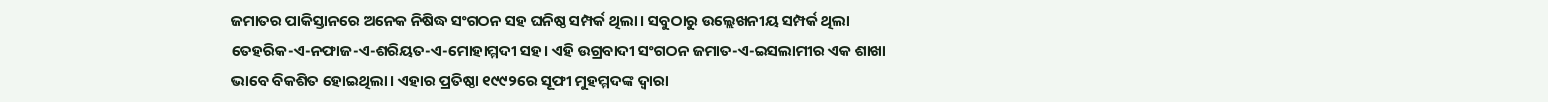ଜମାତର ପାକିସ୍ତାନରେ ଅନେକ ନିଷିଦ୍ଧ ସଂଗଠନ ସହ ଘନିଷ୍ଠ ସମ୍ପର୍କ ଥିଲା। ସବୁଠାରୁ ଉଲ୍ଲେଖନୀୟ ସମ୍ପର୍କ ଥିଲା ତେହରିକ-ଏ-ନଫାଜ-ଏ-ଶରିୟତ-ଏ-ମୋହାମ୍ମଦୀ ସହ। ଏହି ଉଗ୍ରବାଦୀ ସଂଗଠନ ଜମାତ-ଏ-ଇସଲାମୀର ଏକ ଶାଖା ଭାବେ ବିକଶିତ ହୋଇଥିଲା। ଏହାର ପ୍ରତିଷ୍ଠା ୧୯୯୨ରେ ସୂଫୀ ମୁହମ୍ମଦଙ୍କ ଦ୍ୱାରା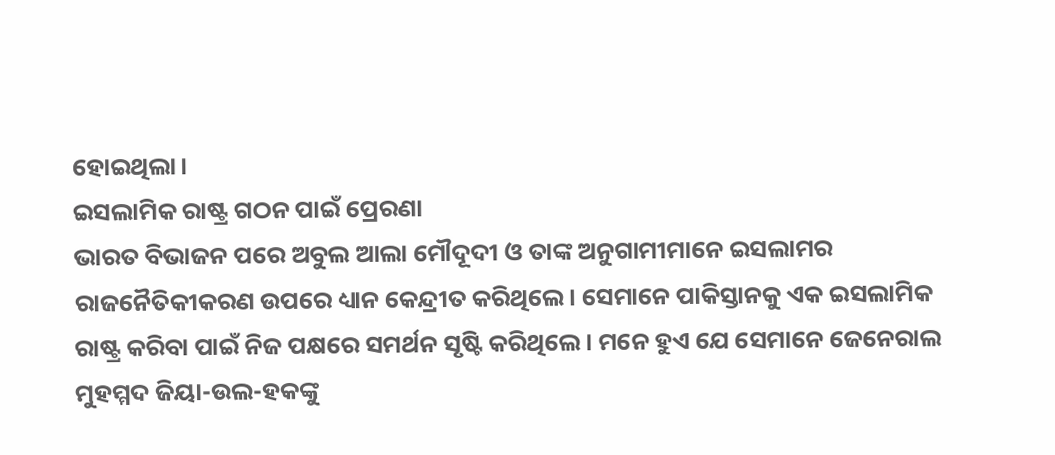ହୋଇଥିଲା।
ଇସଲାମିକ ରାଷ୍ଟ୍ର ଗଠନ ପାଇଁ ପ୍ରେରଣା
ଭାରତ ବିଭାଜନ ପରେ ଅବୁଲ ଆଲା ମୌଦୂଦୀ ଓ ତାଙ୍କ ଅନୁଗାମୀମାନେ ଇସଲାମର ରାଜନୈତିକୀକରଣ ଉପରେ ଧ୍ୟାନ କେନ୍ଦ୍ରୀତ କରିଥିଲେ। ସେମାନେ ପାକିସ୍ତାନକୁ ଏକ ଇସଲାମିକ ରାଷ୍ଟ୍ର କରିବା ପାଇଁ ନିଜ ପକ୍ଷରେ ସମର୍ଥନ ସୃଷ୍ଟି କରିଥିଲେ। ମନେ ହୁଏ ଯେ ସେମାନେ ଜେନେରାଲ ମୁହମ୍ମଦ ଜିୟା-ଉଲ-ହକଙ୍କୁ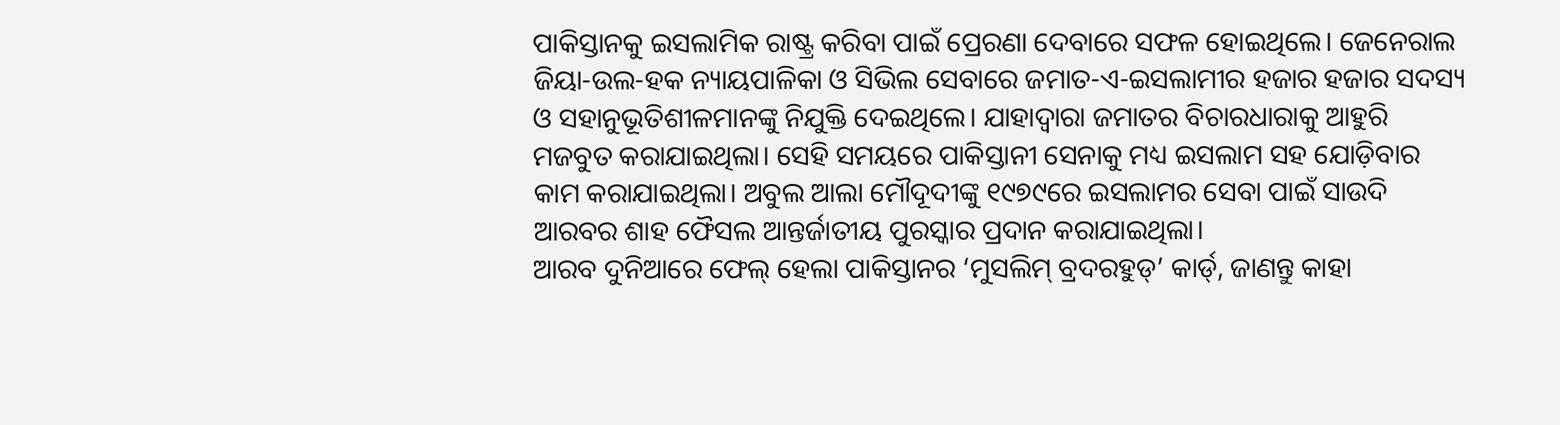ପାକିସ୍ତାନକୁ ଇସଲାମିକ ରାଷ୍ଟ୍ର କରିବା ପାଇଁ ପ୍ରେରଣା ଦେବାରେ ସଫଳ ହୋଇଥିଲେ। ଜେନେରାଲ ଜିୟା-ଉଲ-ହକ ନ୍ୟାୟପାଳିକା ଓ ସିଭିଲ ସେବାରେ ଜମାତ-ଏ-ଇସଲାମୀର ହଜାର ହଜାର ସଦସ୍ୟ ଓ ସହାନୁଭୂତିଶୀଳମାନଙ୍କୁ ନିଯୁକ୍ତି ଦେଇଥିଲେ। ଯାହାଦ୍ୱାରା ଜମାତର ବିଚାରଧାରାକୁ ଆହୁରି ମଜବୁତ କରାଯାଇଥିଲା। ସେହି ସମୟରେ ପାକିସ୍ତାନୀ ସେନାକୁ ମଧ୍ୟ ଇସଲାମ ସହ ଯୋଡ଼ିବାର କାମ କରାଯାଇଥିଲା। ଅବୁଲ ଆଲା ମୌଦୂଦୀଙ୍କୁ ୧୯୭୯ରେ ଇସଲାମର ସେବା ପାଇଁ ସାଉଦି ଆରବର ଶାହ ଫୈସଲ ଆନ୍ତର୍ଜାତୀୟ ପୁରସ୍କାର ପ୍ରଦାନ କରାଯାଇଥିଲା।
ଆରବ ଦୁନିଆରେ ଫେଲ୍ ହେଲା ପାକିସ୍ତାନର ‘ମୁସଲିମ୍ ବ୍ରଦରହୁଡ୍’ କାର୍ଡ୍, ଜାଣନ୍ତୁ କାହା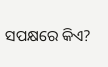ସପକ୍ଷରେ କିଏ?